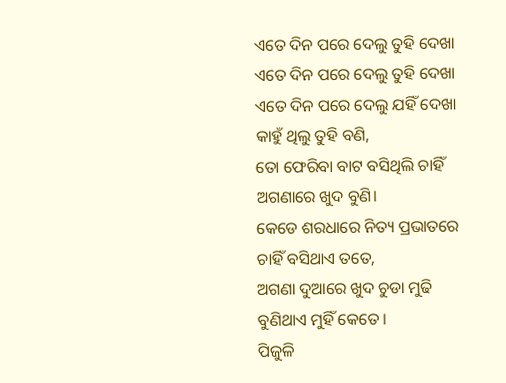ଏତେ ଦିନ ପରେ ଦେଲୁ ତୁହି ଦେଖା
ଏତେ ଦିନ ପରେ ଦେଲୁ ତୁହି ଦେଖା
ଏତେ ଦିନ ପରେ ଦେଲୁ ଯହିଁ ଦେଖା
କାହୁଁ ଥିଲୁ ତୁହି ବଣି,
ତୋ ଫେରିବା ବାଟ ବସିଥିଲି ଚାହିଁ
ଅଗଣାରେ ଖୁଦ ବୁଣି।
କେଡେ ଶରଧାରେ ନିତ୍ୟ ପ୍ରଭାତରେ
ଚାହିଁ ବସିଥାଏ ତତେ,
ଅଗଣା ଦୁଆରେ ଖୁଦ ଚୁଡା ମୁଢି
ବୁଣିଥାଏ ମୁହିଁ କେତେ।
ପିଜୁଳି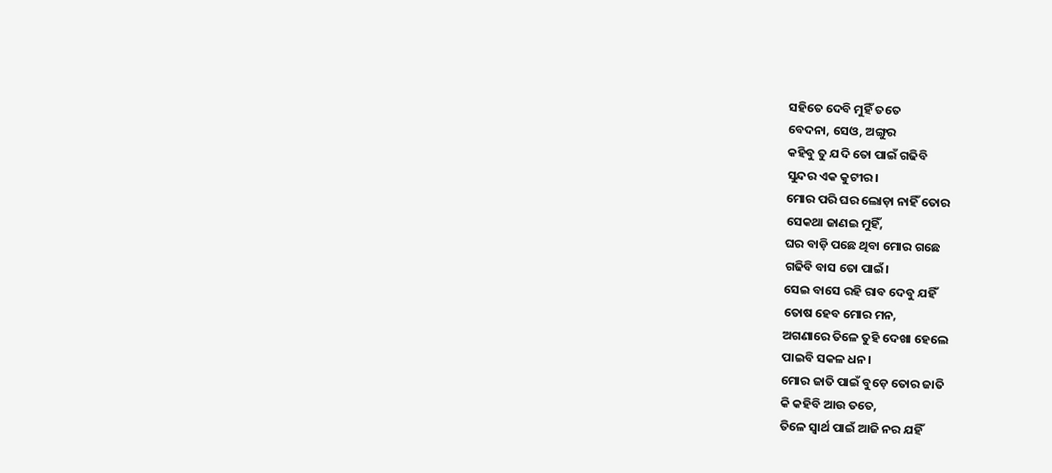ସହିତେ ଦେବି ମୁହିଁ ତତେ
ବେଦନା, ସେଓ, ଅଙ୍ଗୁର
କହିବୁ ତୁ ଯଦି ତୋ ପାଇଁ ଗଢିବି
ସୁନ୍ଦର ଏକ କୁଟୀର।
ମୋର ପରି ଘର ଲୋଡ଼ା ନାହିଁ ତୋର
ସେକଥା ଜାଣଇ ମୁହିଁ,
ଘର ବାଡ଼ି ପଛେ ଥିବା ମୋର ଗଛେ
ଗଢିବି ବାସ ତୋ ପାଇଁ।
ସେଇ ବାସେ ରହି ରାବ ଦେବୁ ଯହିଁ
ତୋଷ ହେବ ମୋର ମନ,
ଅଗଣାରେ ତିଳେ ତୁହି ଦେଖା ହେଲେ
ପାଇବି ସକଳ ଧନ।
ମୋର ଜାତି ପାଇଁ ବୁଡ଼େ ତୋର ଜାତି
କି କହିବି ଆଉ ତତେ,
ତିଳେ ସ୍ୱାର୍ଥ ପାଇଁ ଆଜି ନର ଯହିଁ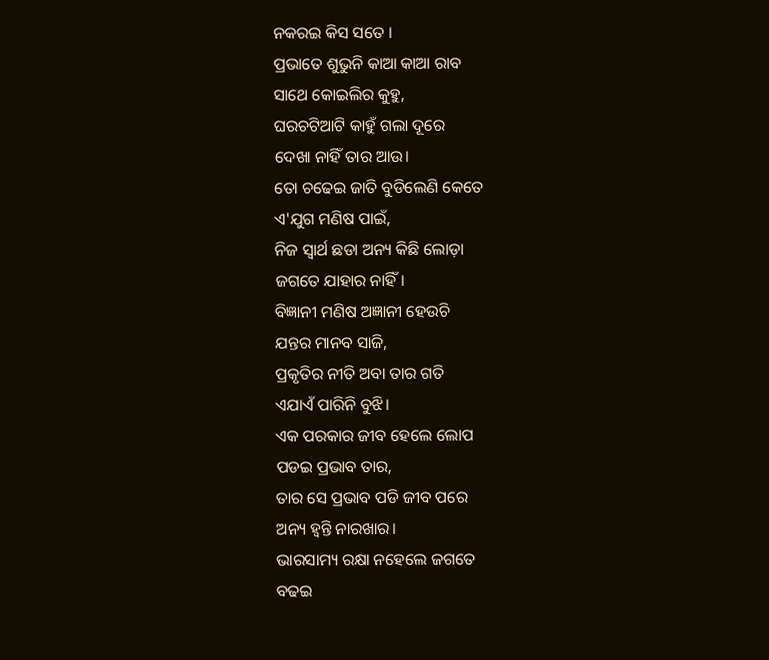ନକରଇ କିସ ସତେ ।
ପ୍ରଭାତେ ଶୁଭୁନି କାଆ କାଆ ରାବ
ସାଥେ କୋଇଲିର କୁହୁ,
ଘରଚଟିଆଟି କାହୁଁ ଗଲା ଦୂରେ
ଦେଖା ନାହିଁ ତାର ଆଉ।
ତୋ ଚଢେଇ ଜାତି ବୁଡିଲେଣି କେତେ
ଏ'ଯୁଗ ମଣିଷ ପାଇଁ,
ନିଜ ସ୍ୱାର୍ଥ ଛଡା ଅନ୍ୟ କିଛି ଲୋଡ଼ା
ଜଗତେ ଯାହାର ନାହିଁ।
ବିଜ୍ଞାନୀ ମଣିଷ ଅଜ୍ଞାନୀ ହେଉଚି
ଯନ୍ତର ମାନବ ସାଜି,
ପ୍ରକୃତିର ନୀତି ଅବା ତାର ଗତି
ଏଯାଏଁ ପାରିନି ବୁଝି।
ଏକ ପରକାର ଜୀବ ହେଲେ ଲୋପ
ପଡଇ ପ୍ରଭାବ ତାର,
ତାର ସେ ପ୍ରଭାବ ପଡି ଜୀବ ପରେ
ଅନ୍ୟ ହ୍ୱନ୍ତି ନାରଖାର।
ଭାରସାମ୍ୟ ରକ୍ଷା ନହେଲେ ଜଗତେ
ବଢଇ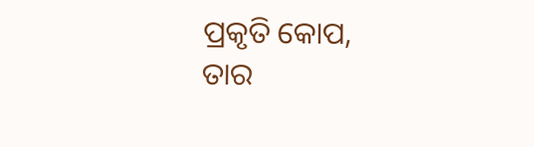ପ୍ରକୃତି କୋପ,
ତାର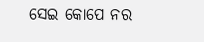ସେଇ କୋପେ ନର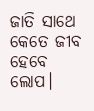ଜାତି ସାଥେ
କେତେ ଜୀବ ହେବେ ଲୋପ।